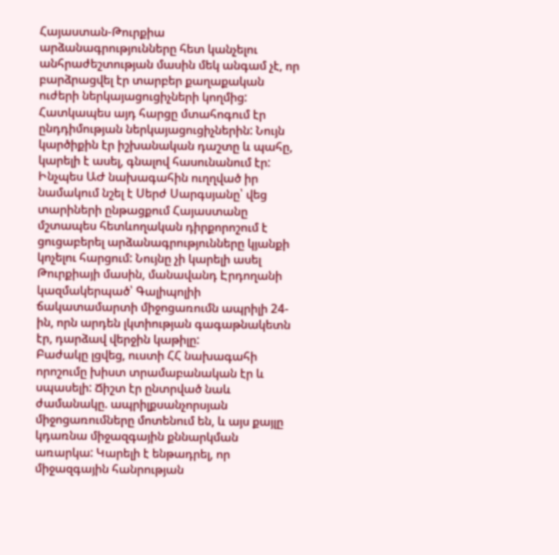Հայաստան-Թուրքիա արձանագրությունները հետ կանչելու անհրաժեշտության մասին մեկ անգամ չէ, որ բարձրացվել էր տարբեր քաղաքական ուժերի ներկայացուցիչների կողմից: Հատկապես այդ հարցը մտահոգում էր ընդդիմության ներկայացուցիչներին: Նույն կարծիքին էր իշխանական դաշտը և պահը, կարելի է ասել, գնալով հասունանում էր:
Ինչպես ԱԺ նախագահին ուղղված իր նամակում նշել է Սերժ Սարգսյանը՝ վեց տարիների ընթացքում Հայաստանը մշտապես հետևողական դիրքորոշում է ցուցաբերել արձանագրությունները կյանքի կոչելու հարցում: Նույնը չի կարելի ասել Թուրքիայի մասին, մանավանդ Էրդողանի կազմակերպած՝ Գալիպոլիի ճակատամարտի միջոցառումն ապրիլի 24-ին, որն արդեն լկտիության գագաթնակետն էր, դարձավ վերջին կաթիլը:
Բաժակը լցվեց, ուստի ՀՀ նախագահի որոշումը խիստ տրամաբանական էր և սպասելի: Ճիշտ էր ընտրված նաև ժամանակը. ապրիլքսանչորսյան միջոցառումները մոտենում են, և այս քայլը կդառնա միջազգային քննարկման առարկա: Կարելի է ենթադրել, որ միջազգային հանրության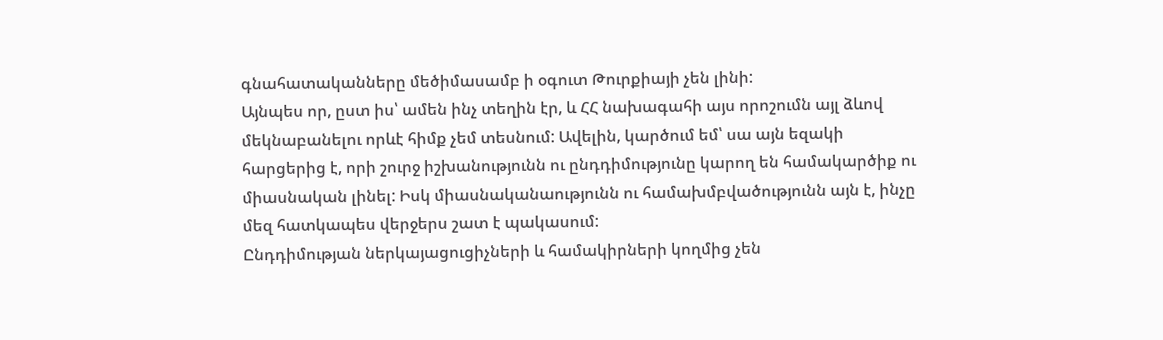գնահատականները մեծիմասամբ ի օգուտ Թուրքիայի չեն լինի:
Այնպես որ, ըստ իս՝ ամեն ինչ տեղին էր, և ՀՀ նախագահի այս որոշումն այլ ձևով մեկնաբանելու որևէ հիմք չեմ տեսնում: Ավելին, կարծում եմ՝ սա այն եզակի հարցերից է, որի շուրջ իշխանությունն ու ընդդիմությունը կարող են համակարծիք ու միասնական լինել: Իսկ միասնականաությունն ու համախմբվածությունն այն է, ինչը մեզ հատկապես վերջերս շատ է պակասում:
Ընդդիմության ներկայացուցիչների և համակիրների կողմից չեն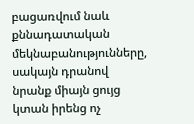բացառվում նաև քննադատական մեկնաբանությունները, սակայն դրանով նրանք միայն ցույց կտան իրենց ոչ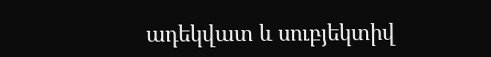ադեկվատ և սուբյեկտիվ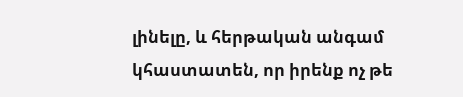լինելը, և հերթական անգամ կհաստատեն, որ իրենք ոչ թե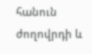հանուն ժողովրդի և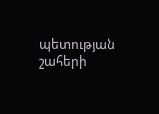պետության շահերի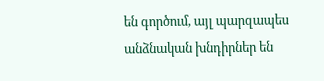են գործում, այլ պարզապես անձնական խնդիրներ են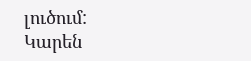լուծում:
Կարեն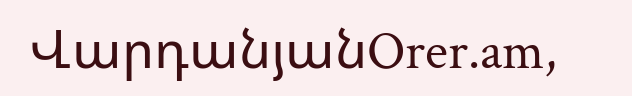ՎարդանյանOrer.am,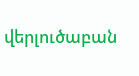վերլուծաբան